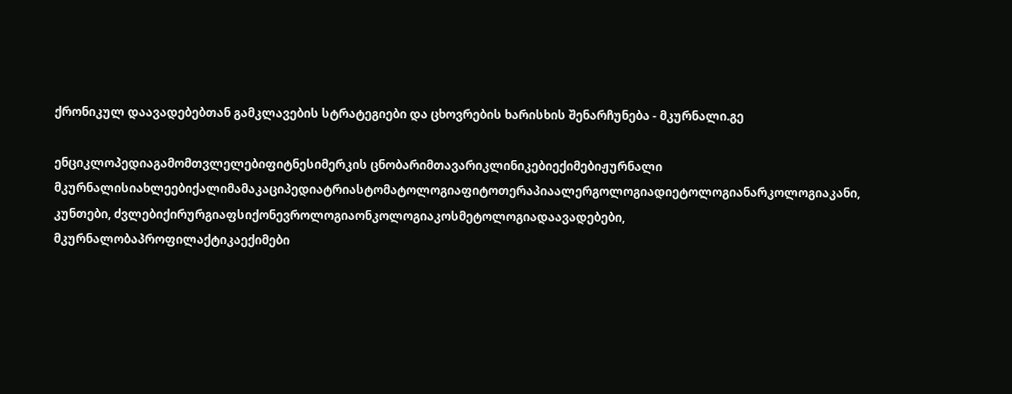ქრონიკულ დაავადებებთან გამკლავების სტრატეგიები და ცხოვრების ხარისხის შენარჩუნება - მკურნალი.გე

ენციკლოპედიაგამომთვლელებიფიტნესიმერკის ცნობარიმთავარიკლინიკებიექიმებიჟურნალი მკურნალისიახლეებიქალიმამაკაციპედიატრიასტომატოლოგიაფიტოთერაპიაალერგოლოგიადიეტოლოგიანარკოლოგიაკანი, კუნთები, ძვლებიქირურგიაფსიქონევროლოგიაონკოლოგიაკოსმეტოლოგიადაავადებები, მკურნალობაპროფილაქტიკაექიმები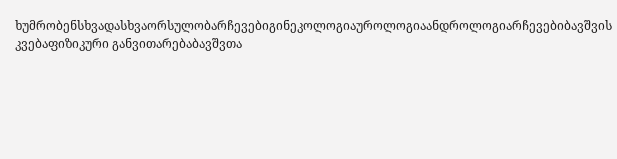ხუმრობენსხვადასხვაორსულობარჩევებიგინეკოლოგიაუროლოგიაანდროლოგიარჩევებიბავშვის კვებაფიზიკური განვითარებაბავშვთა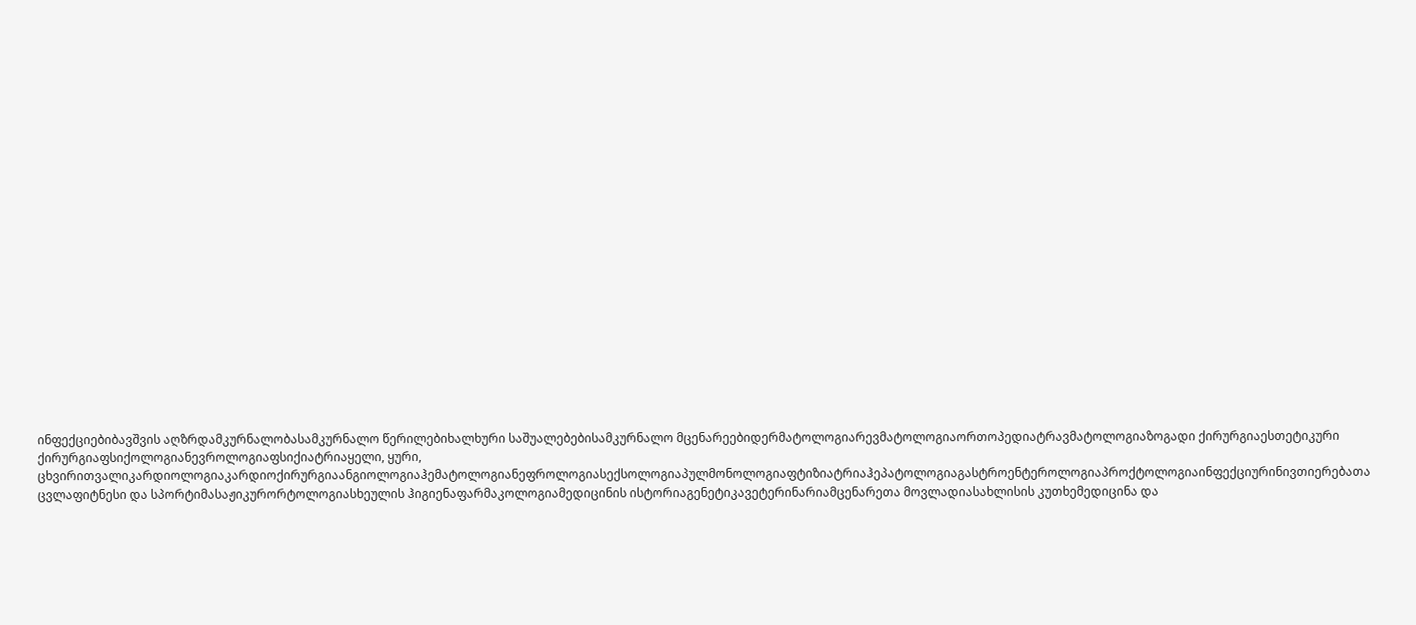ინფექციებიბავშვის აღზრდამკურნალობასამკურნალო წერილებიხალხური საშუალებებისამკურნალო მცენარეებიდერმატოლოგიარევმატოლოგიაორთოპედიატრავმატოლოგიაზოგადი ქირურგიაესთეტიკური ქირურგიაფსიქოლოგიანევროლოგიაფსიქიატრიაყელი, ყური, ცხვირითვალიკარდიოლოგიაკარდიოქირურგიაანგიოლოგიაჰემატოლოგიანეფროლოგიასექსოლოგიაპულმონოლოგიაფტიზიატრიაჰეპატოლოგიაგასტროენტეროლოგიაპროქტოლოგიაინფექციურინივთიერებათა ცვლაფიტნესი და სპორტიმასაჟიკურორტოლოგიასხეულის ჰიგიენაფარმაკოლოგიამედიცინის ისტორიაგენეტიკავეტერინარიამცენარეთა მოვლადიასახლისის კუთხემედიცინა და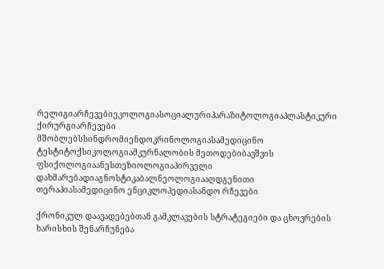რელიგიარჩევებიეკოლოგიასოციალურიპარაზიტოლოგიაპლასტიკური ქირურგიარჩევები მშობლებსსინდრომიენდოკრინოლოგიასამედიცინო ტესტიტოქსიკოლოგიამკურნალობის მეთოდებიბავშვის ფსიქოლოგიაანესთეზიოლოგიაპირველი დახმარებადიაგნოსტიკაბალნეოლოგიააღდგენითი თერაპიასამედიცინო ენციკლოპედიასანდო რჩევები

ქრონიკულ დაავადებებთან გამკლავების სტრატეგიები და ცხოვრების ხარისხის შენარჩუნება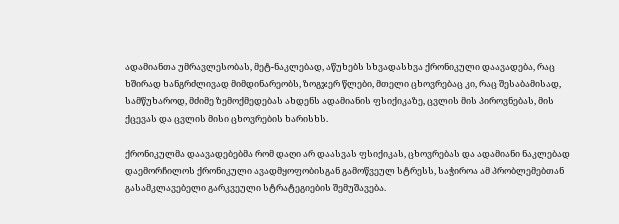ადამიანთა უმრავლესობას, მეტ-ნაკლებად, აწუხებს სხვადასხვა ქრონიკული დაავადება, რაც ხშირად ხანგრძლივად მიმდინარეობს, ზოგჯერ წლები, მთელი ცხოვრებაც კი, რაც შესაბამისად, სამწუხაროდ, მძიმე ზემოქმედებას ახდენს ადამიანის ფსიქიკაზე, ცვლის მის პიროვნებას, მის ქცევას და ცვლის მისი ცხოვრების ხარისხს.

ქრონიკულმა დაავადებებმა რომ დაღი არ დაასვას ფსიქიკას, ცხოვრებას და ადამიანი ნაკლებად დაემორჩილოს ქრონიკული ავადმყოფობისგან გამოწვეულ სტრესს, საჭიროა ამ პრობლემებთან გასამკლავებელი გარკვეული სტრატეგიების შემუშავება.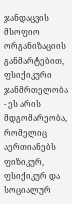ჯანდაცვის მსოფიო ორგანიზაციის განმარტებით, ფსიქიკური ჯანმრთელობა - ეს არის მდგომარეობა, რომელიც აერთიანებს ფიზიკურ, ფსიქიკურ და სოციალურ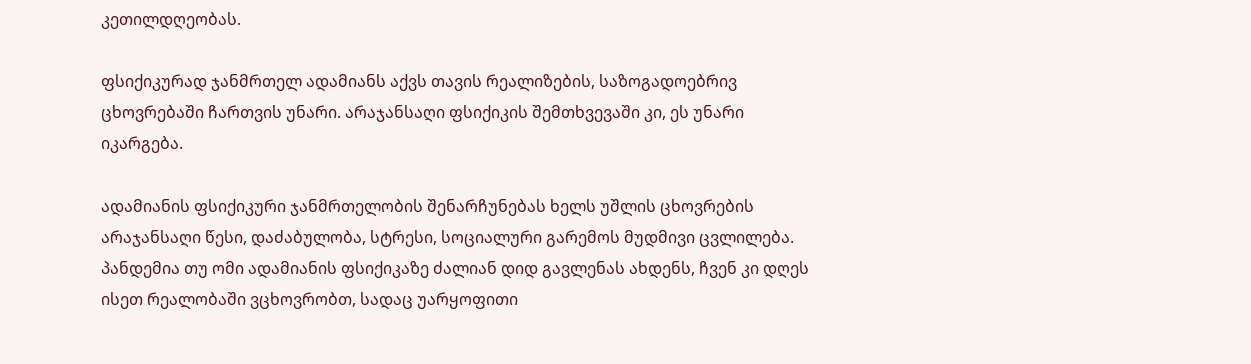კეთილდღეობას.

ფსიქიკურად ჯანმრთელ ადამიანს აქვს თავის რეალიზების, საზოგადოებრივ ცხოვრებაში ჩართვის უნარი. არაჯანსაღი ფსიქიკის შემთხვევაში კი, ეს უნარი იკარგება.

ადამიანის ფსიქიკური ჯანმრთელობის შენარჩუნებას ხელს უშლის ცხოვრების არაჯანსაღი წესი, დაძაბულობა, სტრესი, სოციალური გარემოს მუდმივი ცვლილება. პანდემია თუ ომი ადამიანის ფსიქიკაზე ძალიან დიდ გავლენას ახდენს, ჩვენ კი დღეს ისეთ რეალობაში ვცხოვრობთ, სადაც უარყოფითი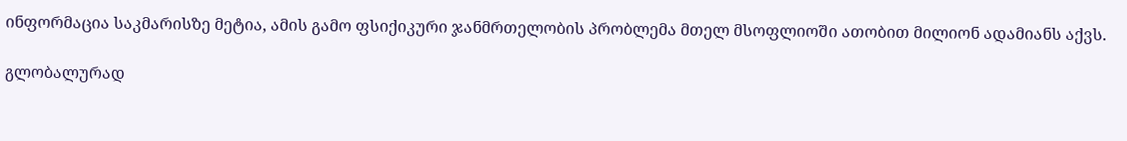ინფორმაცია საკმარისზე მეტია, ამის გამო ფსიქიკური ჯანმრთელობის პრობლემა მთელ მსოფლიოში ათობით მილიონ ადამიანს აქვს.

გლობალურად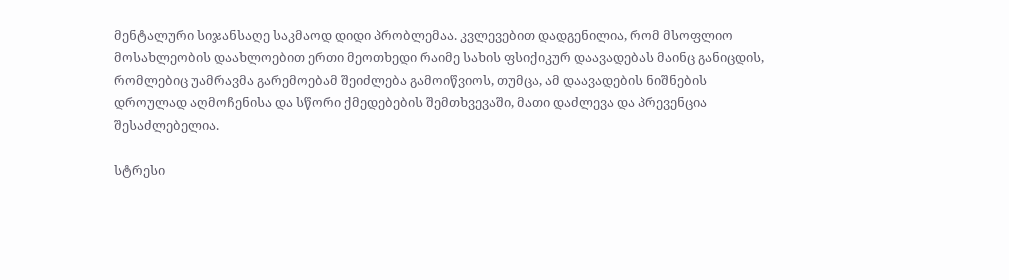მენტალური სიჯანსაღე საკმაოდ დიდი პრობლემაა. კვლევებით დადგენილია, რომ მსოფლიო მოსახლეობის დაახლოებით ერთი მეოთხედი რაიმე სახის ფსიქიკურ დაავადებას მაინც განიცდის, რომლებიც უამრავმა გარემოებამ შეიძლება გამოიწვიოს, თუმცა, ამ დაავადების ნიშნების დროულად აღმოჩენისა და სწორი ქმედებების შემთხვევაში, მათი დაძლევა და პრევენცია შესაძლებელია.

სტრესი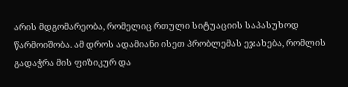არის მდგომარეობა, რომელიც რთული სიტუაციის საპასუხოდ წარმოიშობა. ამ დროს ადამიანი ისეთ პრობლემას ეჯახება, რომლის გადაჭრა მის ფიზიკურ და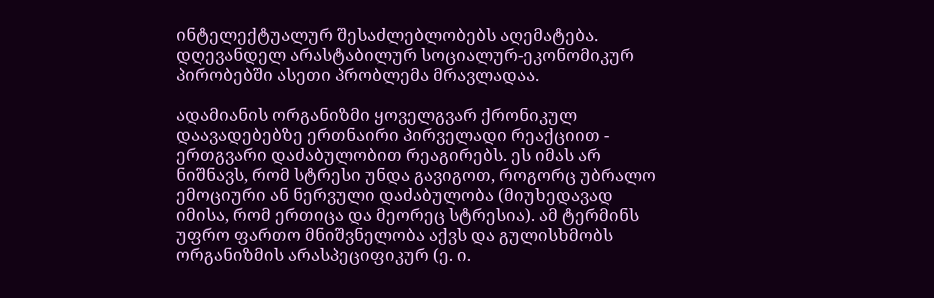ინტელექტუალურ შესაძლებლობებს აღემატება. დღევანდელ არასტაბილურ სოციალურ-ეკონომიკურ პირობებში ასეთი პრობლემა მრავლადაა.

ადამიანის ორგანიზმი ყოველგვარ ქრონიკულ დაავადებებზე ერთნაირი პირველადი რეაქციით - ერთგვარი დაძაბულობით რეაგირებს. ეს იმას არ ნიშნავს, რომ სტრესი უნდა გავიგოთ, როგორც უბრალო ემოციური ან ნერვული დაძაბულობა (მიუხედავად იმისა, რომ ერთიცა და მეორეც სტრესია). ამ ტერმინს უფრო ფართო მნიშვნელობა აქვს და გულისხმობს ორგანიზმის არასპეციფიკურ (ე. ი.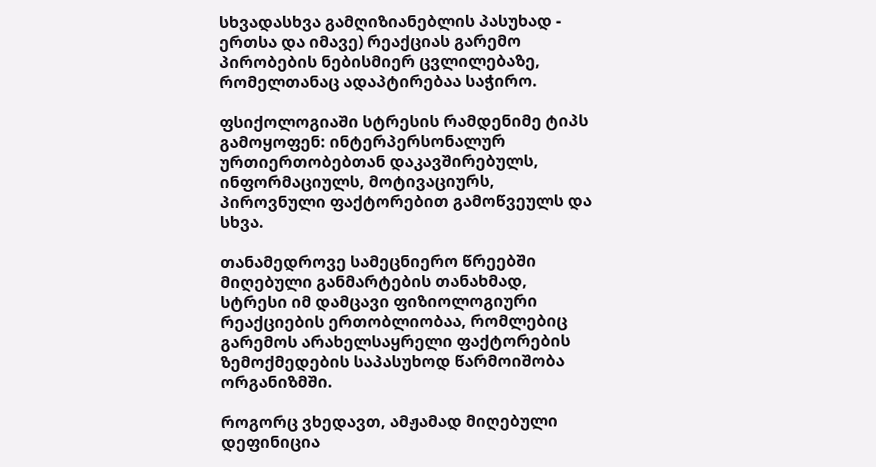სხვადასხვა გამღიზიანებლის პასუხად - ერთსა და იმავე) რეაქციას გარემო პირობების ნებისმიერ ცვლილებაზე, რომელთანაც ადაპტირებაა საჭირო.

ფსიქოლოგიაში სტრესის რამდენიმე ტიპს გამოყოფენ: ინტერპერსონალურ ურთიერთობებთან დაკავშირებულს, ინფორმაციულს, მოტივაციურს, პიროვნული ფაქტორებით გამოწვეულს და სხვა.

თანამედროვე სამეცნიერო წრეებში მიღებული განმარტების თანახმად, სტრესი იმ დამცავი ფიზიოლოგიური რეაქციების ერთობლიობაა, რომლებიც გარემოს არახელსაყრელი ფაქტორების ზემოქმედების საპასუხოდ წარმოიშობა ორგანიზმში.

როგორც ვხედავთ, ამჟამად მიღებული დეფინიცია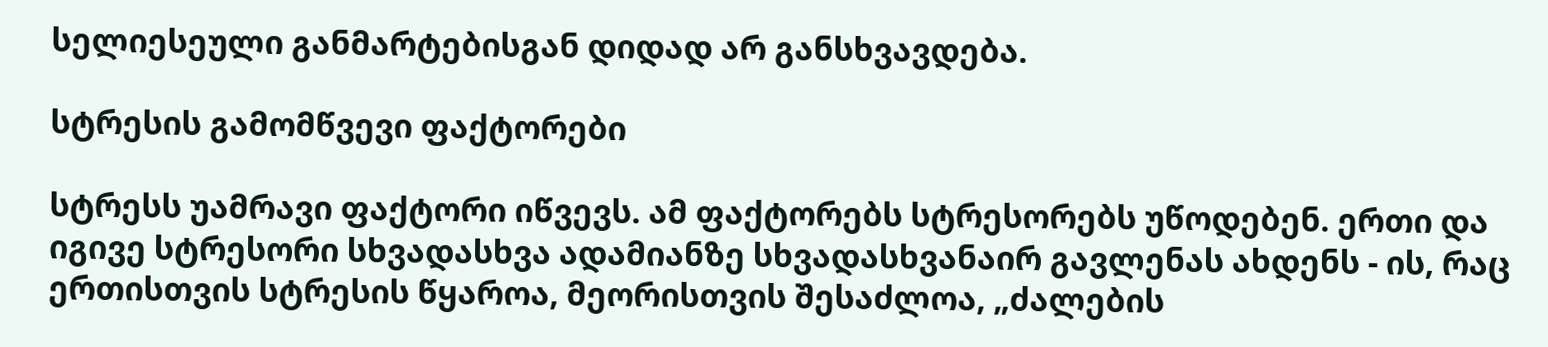სელიესეული განმარტებისგან დიდად არ განსხვავდება.

სტრესის გამომწვევი ფაქტორები

სტრესს უამრავი ფაქტორი იწვევს. ამ ფაქტორებს სტრესორებს უწოდებენ. ერთი და იგივე სტრესორი სხვადასხვა ადამიანზე სხვადასხვანაირ გავლენას ახდენს - ის, რაც ერთისთვის სტრესის წყაროა, მეორისთვის შესაძლოა, „ძალების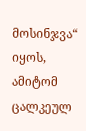მოსინჯვა“ იყოს, ამიტომ ცალკეულ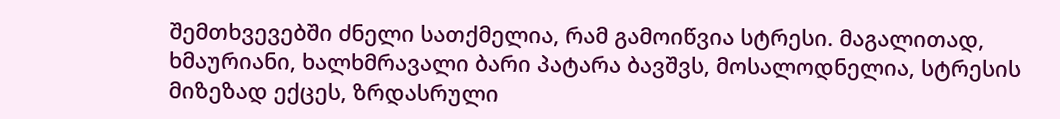შემთხვევებში ძნელი სათქმელია, რამ გამოიწვია სტრესი. მაგალითად, ხმაურიანი, ხალხმრავალი ბარი პატარა ბავშვს, მოსალოდნელია, სტრესის მიზეზად ექცეს, ზრდასრული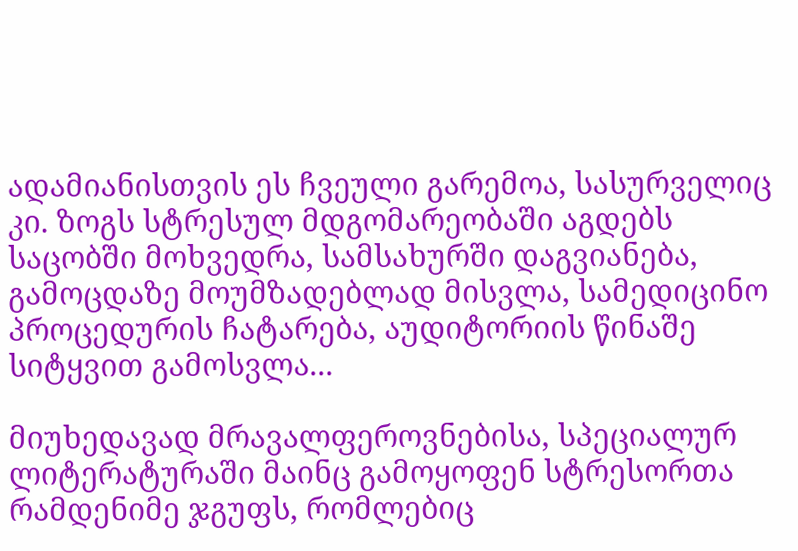ადამიანისთვის ეს ჩვეული გარემოა, სასურველიც კი. ზოგს სტრესულ მდგომარეობაში აგდებს საცობში მოხვედრა, სამსახურში დაგვიანება, გამოცდაზე მოუმზადებლად მისვლა, სამედიცინო პროცედურის ჩატარება, აუდიტორიის წინაშე სიტყვით გამოსვლა...

მიუხედავად მრავალფეროვნებისა, სპეციალურ ლიტერატურაში მაინც გამოყოფენ სტრესორთა რამდენიმე ჯგუფს, რომლებიც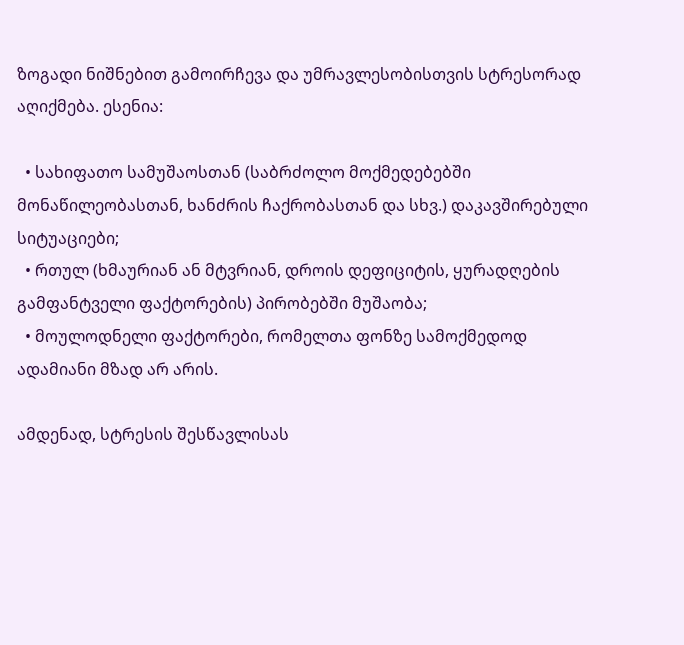ზოგადი ნიშნებით გამოირჩევა და უმრავლესობისთვის სტრესორად აღიქმება. ესენია:

  • სახიფათო სამუშაოსთან (საბრძოლო მოქმედებებში მონაწილეობასთან, ხანძრის ჩაქრობასთან და სხვ.) დაკავშირებული სიტუაციები;
  • რთულ (ხმაურიან ან მტვრიან, დროის დეფიციტის, ყურადღების გამფანტველი ფაქტორების) პირობებში მუშაობა;
  • მოულოდნელი ფაქტორები, რომელთა ფონზე სამოქმედოდ ადამიანი მზად არ არის.

ამდენად, სტრესის შესწავლისას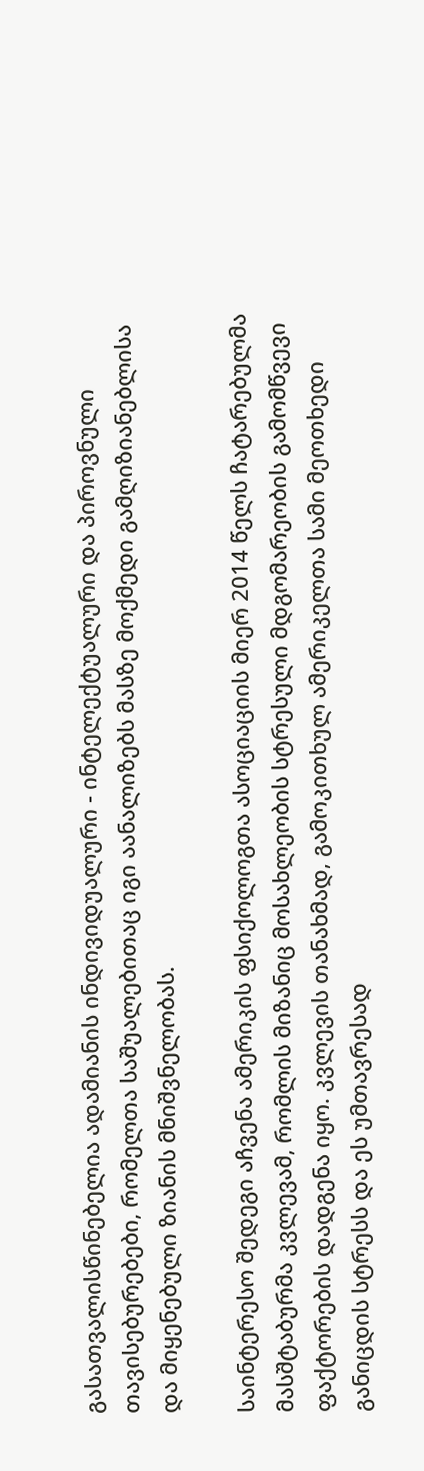გასათვალისწინებელია ადამიანის ინდივიდუალური - ინტელექტუალური და პიროვნული თავისებურებები, რომელთა საშუალებითაც იგი აანალიზებს მასზე მოქმედი გამღიზიანებლისა და მიყენებული ზიანის მნიშვნელობას.

საინტერესო შედეგი აჩვენა ამერიკის ფსიქოლოგთა ასოციაციის მიერ 2014 წელს ჩატარებულმა მასშტაბურმა კვლევამ, რომლის მიზანიც მოსახლეობის სტრესული მდგომარეობის გამომწვევი ფაქტორების დადგენა იყო. კვლევის თანახმად, გამოკითხულ ამერიკელთა სამი მეოთხედი განიცდის სტრესს და ეს უმთავრესად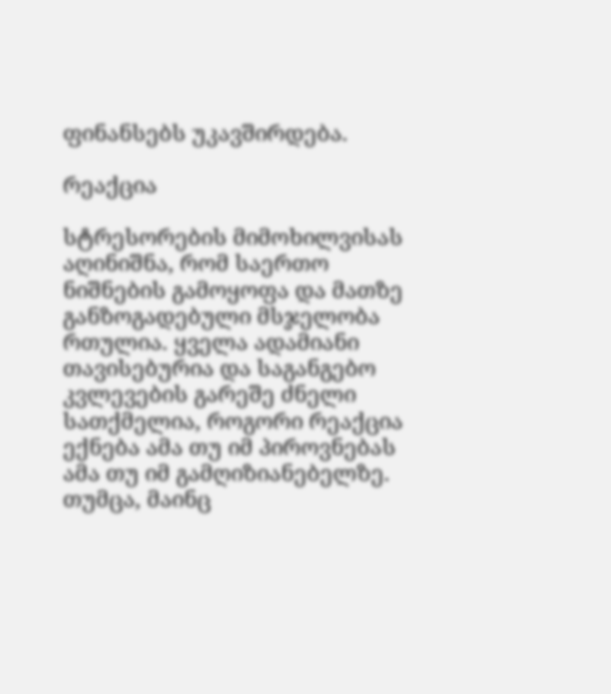ფინანსებს უკავშირდება.

რეაქცია

სტრესორების მიმოხილვისას აღინიშნა, რომ საერთო ნიშნების გამოყოფა და მათზე განზოგადებული მსჯელობა რთულია. ყველა ადამიანი თავისებურია და საგანგებო კვლევების გარეშე ძნელი სათქმელია, როგორი რეაქცია ექნება ამა თუ იმ პიროვნებას ამა თუ იმ გამღიზიანებელზე. თუმცა, მაინც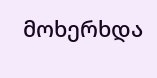მოხერხდა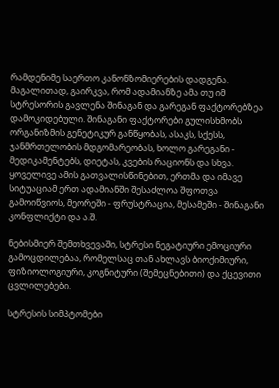რამდენიმე საერთო კანონზომიერების დადგენა. მაგალითად, გაირკვა, რომ ადამიანზე ამა თუ იმ სტრესორის გავლენა შინაგან და გარეგან ფაქტორებზეა დამოკიდებული. შინაგანი ფაქტორები გულისხმობს ორგანიზმის გენეტიკურ განწყობას, ასაკს, სქესს, ჯანმრთელობის მდგომარეობას, ხოლო გარეგანი - მედიკამენტებს, დიეტას, კვების რაციონს და სხვა. ყოველივე ამის გათვალისწინებით, ერთმა და იმავე სიტუაციამ ერთ ადამიანში შესაძლოა შფოთვა გამოიწვიოს, მეორეში - ფრუსტრაცია, მესამეში - შინაგანი კონფლიქტი და ა.შ.

ნებისმიერ შემთხვევაში, სტრესი ნეგატიური ემოციური გამოცდილებაა, რომელსაც თან ახლავს ბიოქიმიური, ფიზიოლოგიური, კოგნიტური (შემეცნებითი) და ქცევითი ცვლილებები.

სტრესის სიმპტომები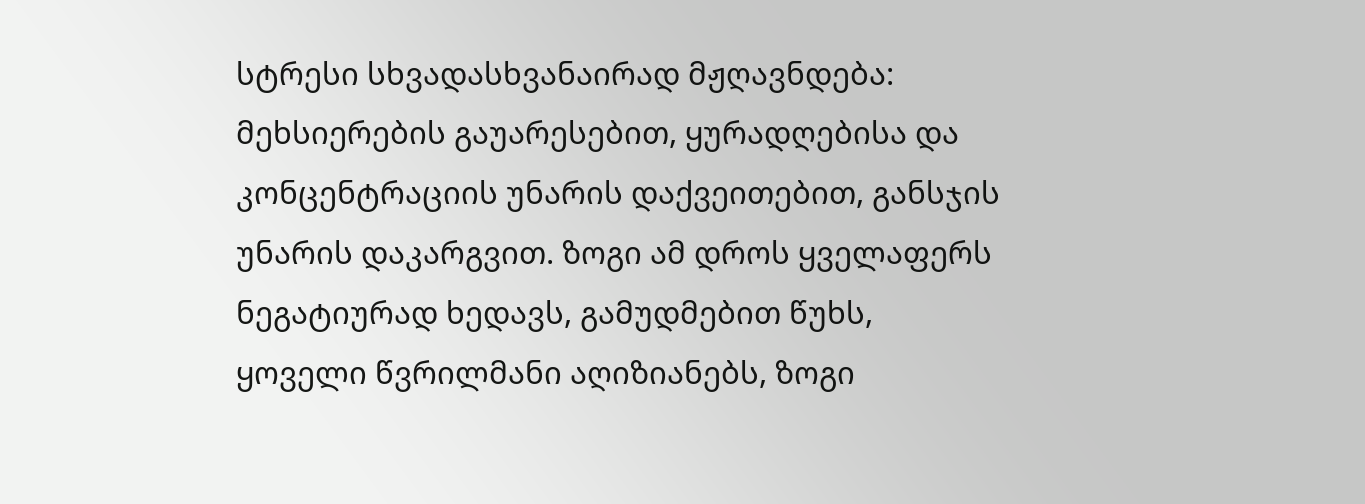სტრესი სხვადასხვანაირად მჟღავნდება: მეხსიერების გაუარესებით, ყურადღებისა და კონცენტრაციის უნარის დაქვეითებით, განსჯის უნარის დაკარგვით. ზოგი ამ დროს ყველაფერს ნეგატიურად ხედავს, გამუდმებით წუხს, ყოველი წვრილმანი აღიზიანებს, ზოგი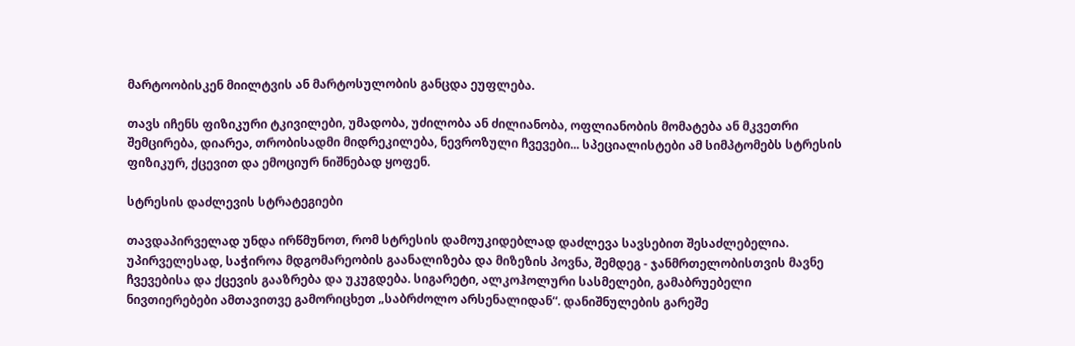მარტოობისკენ მიილტვის ან მარტოსულობის განცდა ეუფლება.

თავს იჩენს ფიზიკური ტკივილები, უმადობა, უძილობა ან ძილიანობა, ოფლიანობის მომატება ან მკვეთრი შემცირება, დიარეა, თრობისადმი მიდრეკილება, ნევროზული ჩვევები... სპეციალისტები ამ სიმპტომებს სტრესის ფიზიკურ, ქცევით და ემოციურ ნიშნებად ყოფენ.

სტრესის დაძლევის სტრატეგიები

თავდაპირველად უნდა ირწმუნოთ, რომ სტრესის დამოუკიდებლად დაძლევა სავსებით შესაძლებელია. უპირველესად, საჭიროა მდგომარეობის გაანალიზება და მიზეზის პოვნა, შემდეგ - ჯანმრთელობისთვის მავნე ჩვევებისა და ქცევის გააზრება და უკუგდება. სიგარეტი, ალკოჰოლური სასმელები, გამაბრუებელი ნივთიერებები ამთავითვე გამორიცხეთ „საბრძოლო არსენალიდან“. დანიშნულების გარეშე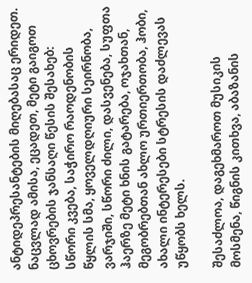ანტიდეპრესანტების მიღებასაც ერიდეთ. ნაცვლად ამისა, ეცადეთ, მეტი გაიგოთ ცხოვრების ჯანსაღი წესის შესახებ: სწორი კვება, საჭირო რაოდენობის წყლის სმა, ყოველდღიური სეირნობა, ვარჯიში, სწორი ძილი, დასვენება, სუფთა ჰაერზე მეტი ხნის გატარება, ოჯახთან, მეგობრებთან ახლო ურთიერთობა, ჰობი, ახალი ინტერესები სტრესის დაძლევას უწყობს ხელს.

შესაძლოა, დაგეხმაროთ მუსიკის მოსმენა, წიგნის კითხვა, აბაზანის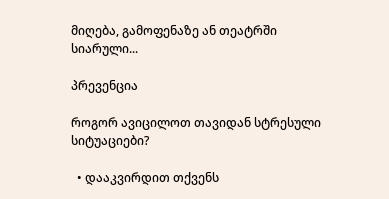მიღება, გამოფენაზე ან თეატრში სიარული...

პრევენცია

როგორ ავიცილოთ თავიდან სტრესული სიტუაციები?

  • დააკვირდით თქვენს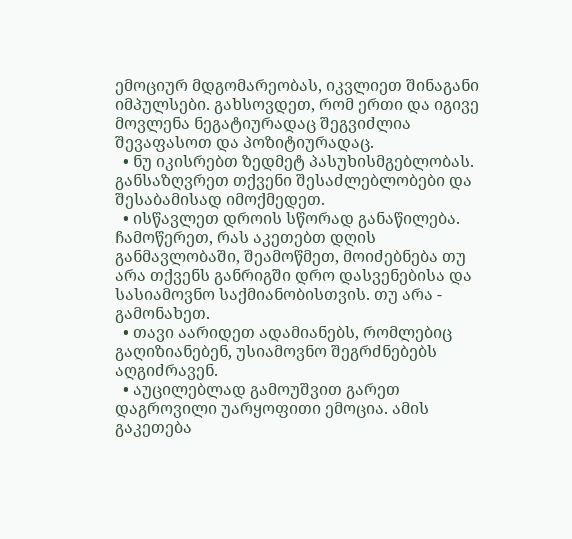ემოციურ მდგომარეობას, იკვლიეთ შინაგანი იმპულსები. გახსოვდეთ, რომ ერთი და იგივე მოვლენა ნეგატიურადაც შეგვიძლია შევაფასოთ და პოზიტიურადაც.
  • ნუ იკისრებთ ზედმეტ პასუხისმგებლობას. განსაზღვრეთ თქვენი შესაძლებლობები და შესაბამისად იმოქმედეთ.
  • ისწავლეთ დროის სწორად განაწილება. ჩამოწერეთ, რას აკეთებთ დღის განმავლობაში, შეამოწმეთ, მოიძებნება თუ არა თქვენს განრიგში დრო დასვენებისა და სასიამოვნო საქმიანობისთვის. თუ არა - გამონახეთ.
  • თავი აარიდეთ ადამიანებს, რომლებიც გაღიზიანებენ, უსიამოვნო შეგრძნებებს აღგიძრავენ.
  • აუცილებლად გამოუშვით გარეთ დაგროვილი უარყოფითი ემოცია. ამის გაკეთება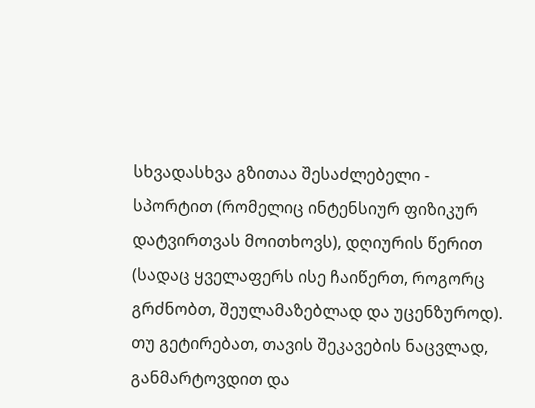სხვადასხვა გზითაა შესაძლებელი - სპორტით (რომელიც ინტენსიურ ფიზიკურ დატვირთვას მოითხოვს), დღიურის წერით (სადაც ყველაფერს ისე ჩაიწერთ, როგორც გრძნობთ, შეულამაზებლად და უცენზუროდ). თუ გეტირებათ, თავის შეკავების ნაცვლად, განმარტოვდით და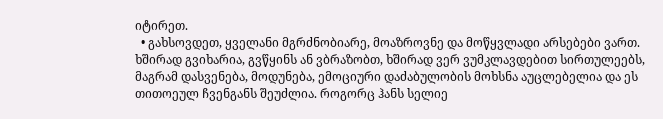იტირეთ.
  • გახსოვდეთ, ყველანი მგრძნობიარე, მოაზროვნე და მოწყვლადი არსებები ვართ. ხშირად გვიხარია, გვწყინს ან ვბრაზობთ, ხშირად ვერ ვუმკლავდებით სირთულეებს, მაგრამ დასვენება, მოდუნება, ემოციური დაძაბულობის მოხსნა აუცლებელია და ეს თითოეულ ჩვენგანს შეუძლია. როგორც ჰანს სელიე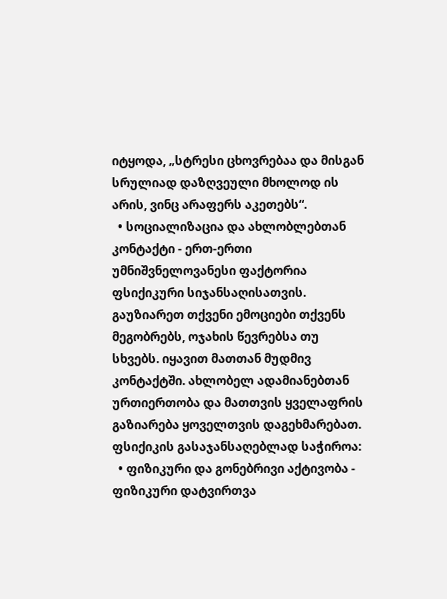იტყოდა, „სტრესი ცხოვრებაა და მისგან სრულიად დაზღვეული მხოლოდ ის არის, ვინც არაფერს აკეთებს“.
  • სოციალიზაცია და ახლობლებთან კონტაქტი - ერთ-ერთი უმნიშვნელოვანესი ფაქტორია ფსიქიკური სიჯანსაღისათვის. გაუზიარეთ თქვენი ემოციები თქვენს მეგობრებს, ოჯახის წევრებსა თუ სხვებს. იყავით მათთან მუდმივ კონტაქტში. ახლობელ ადამიანებთან ურთიერთობა და მათთვის ყველაფრის გაზიარება ყოველთვის დაგეხმარებათ. ფსიქიკის გასაჯანსაღებლად საჭიროა:
  • ფიზიკური და გონებრივი აქტივობა - ფიზიკური დატვირთვა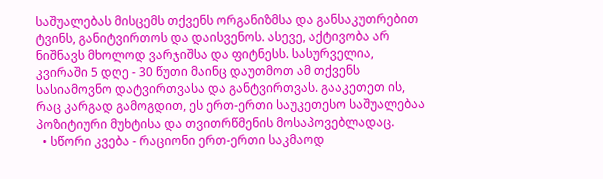საშუალებას მისცემს თქვენს ორგანიზმსა და განსაკუთრებით ტვინს, განიტვირთოს და დაისვენოს. ასევე, აქტივობა არ ნიშნავს მხოლოდ ვარჯიშსა და ფიტნესს. სასურველია, კვირაში 5 დღე - 30 წუთი მაინც დაუთმოთ ამ თქვენს სასიამოვნო დატვირთვასა და განტვირთვას. გააკეთეთ ის, რაც კარგად გამოგდით, ეს ერთ-ერთი საუკეთესო საშუალებაა პოზიტიური მუხტისა და თვითრწმენის მოსაპოვებლადაც.
  • სწორი კვება - რაციონი ერთ-ერთი საკმაოდ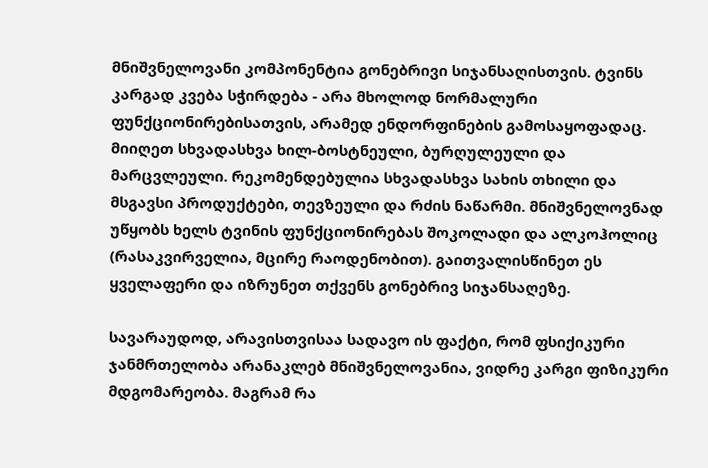მნიშვნელოვანი კომპონენტია გონებრივი სიჯანსაღისთვის. ტვინს კარგად კვება სჭირდება - არა მხოლოდ ნორმალური ფუნქციონირებისათვის, არამედ ენდორფინების გამოსაყოფადაც. მიიღეთ სხვადასხვა ხილ-ბოსტნეული, ბურღულეული და მარცვლეული. რეკომენდებულია სხვადასხვა სახის თხილი და მსგავსი პროდუქტები, თევზეული და რძის ნაწარმი. მნიშვნელოვნად უწყობს ხელს ტვინის ფუნქციონირებას შოკოლადი და ალკოჰოლიც (რასაკვირველია, მცირე რაოდენობით). გაითვალისწინეთ ეს ყველაფერი და იზრუნეთ თქვენს გონებრივ სიჯანსაღეზე.

სავარაუდოდ, არავისთვისაა სადავო ის ფაქტი, რომ ფსიქიკური ჯანმრთელობა არანაკლებ მნიშვნელოვანია, ვიდრე კარგი ფიზიკური მდგომარეობა. მაგრამ რა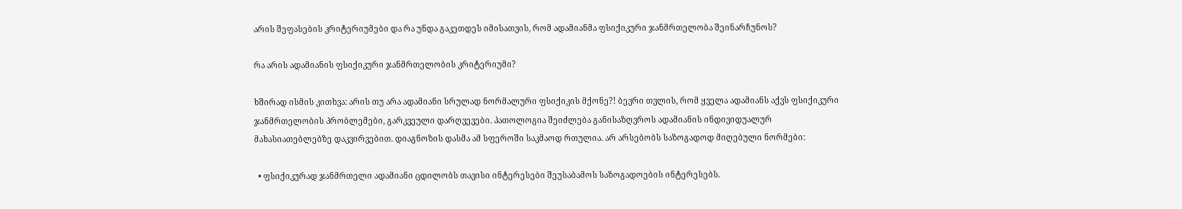არის შეფასების კრიტერიუმები და რა უნდა გაკეთდეს იმისათვის, რომ ადამიანმა ფსიქიკური ჯანმრთელობა შეინარჩუნოს?

რა არის ადამიანის ფსიქიკური ჯანმრთელობის კრიტერიუმი?

ხშირად ისმის კითხვა: არის თუ არა ადამიანი სრულად ნორმალური ფსიქიკის მქონე?! ბევრი თვლის, რომ ყველა ადამიანს აქვს ფსიქიკური ჯანმრთელობის პრობლემები, გარკვეული დარღვევები. პათოლოგია შეიძლება განისაზღვროს ადამიანის ინდივიდუალურ მახასიათებლებზე დაკვირვებით. დიაგნოზის დასმა ამ სფეროში საკმაოდ რთულია. არ არსებობს საზოგადოდ მიღებული ნორმები:

  • ფსიქიკურად ჯანმრთელი ადამიანი ცდილობს თავისი ინტერესები შეუსაბამოს საზოგადოების ინტერესებს.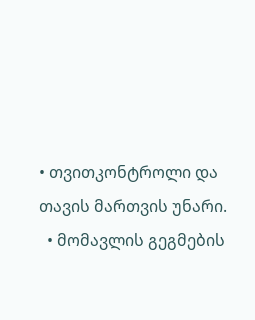• თვითკონტროლი და თავის მართვის უნარი.
  • მომავლის გეგმების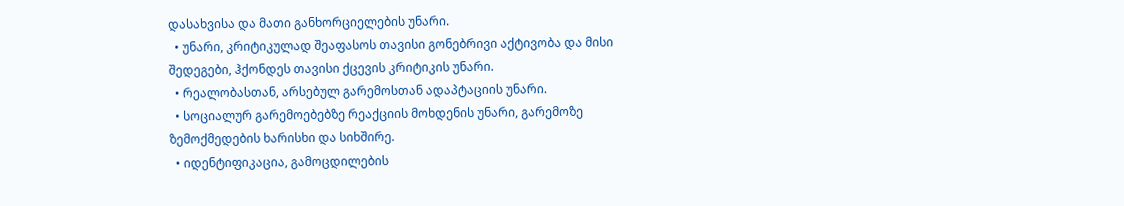დასახვისა და მათი განხორციელების უნარი.
  • უნარი, კრიტიკულად შეაფასოს თავისი გონებრივი აქტივობა და მისი შედეგები, ჰქონდეს თავისი ქცევის კრიტიკის უნარი.
  • რეალობასთან, არსებულ გარემოსთან ადაპტაციის უნარი.
  • სოციალურ გარემოებებზე რეაქციის მოხდენის უნარი, გარემოზე ზემოქმედების ხარისხი და სიხშირე.
  • იდენტიფიკაცია, გამოცდილების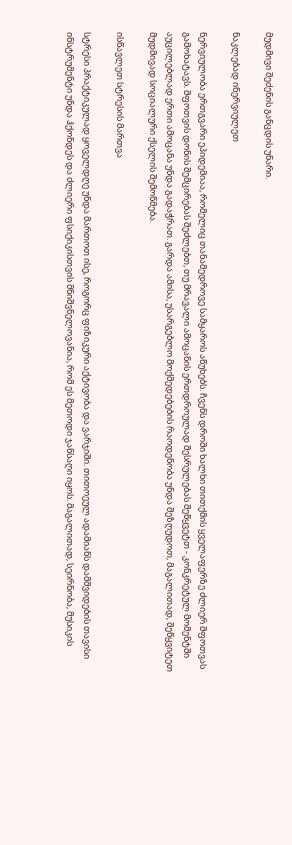მუდმივი შეძენის განცდის უნარი.

ნაკლებად ინერვიულეთ

ნერვიულობა ერთგვარი ეპიდემიაა, რომელიც თანამედროვე სამყაროს აწუხებს. ჩვენს დროში ხალხი თითქმის ყველაფერზე ძლიერ შფოთვას გამოხატავს. შფოთვის დონის შემცირებას შეძლებთ, თუ მრავალი ამოცანის ერთდროულად შესრულებას შეწყვეტთ - კონკრეტულ მომენტში აუცილებლად ერთი ამოცანა უნდა გადაჭრათ. გარდა ამისა, უსარგებლო მოქმედებების რაოდენობა უნდა შეზღუდოთ, მაგალითად, შეწყვიტეთ მუდმივად სოციალური ქსელის შემოწმება.

ისწავლეთ სტრესის მართვა

სტრესი პრაქტიკულად ყოველდღე უნდა მართოთ ისე, როგორც ფიზიკური აქტივობა და ვარჯიში. თითოეულ ადამიანს დამშვიდების თავისი ინსტრუმენტი უნდა ჰქონდეს და ძლიერი ფსიქიკისთვის მნიშვნელოვანია, რომ ეს მეთოდი ჯანსაღი იყოს. მაგალითად, სეირნობა, მუსიკის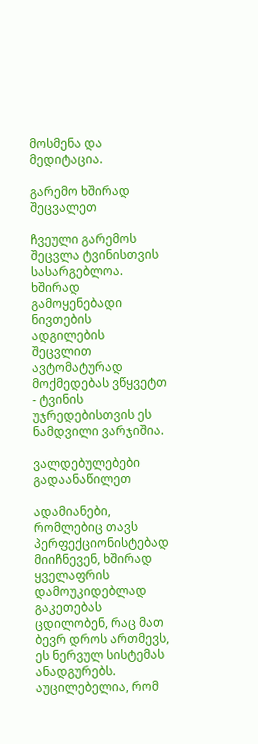მოსმენა და მედიტაცია.

გარემო ხშირად შეცვალეთ

ჩვეული გარემოს შეცვლა ტვინისთვის სასარგებლოა. ხშირად გამოყენებადი ნივთების ადგილების შეცვლით ავტომატურად მოქმედებას ვწყვეტთ - ტვინის უჯრედებისთვის ეს ნამდვილი ვარჯიშია.

ვალდებულებები გადაანაწილეთ

ადამიანები, რომლებიც თავს პერფექციონისტებად მიიჩნევენ, ხშირად ყველაფრის დამოუკიდებლად გაკეთებას ცდილობენ, რაც მათ ბევრ დროს ართმევს, ეს ნერვულ სისტემას ანადგურებს. აუცილებელია, რომ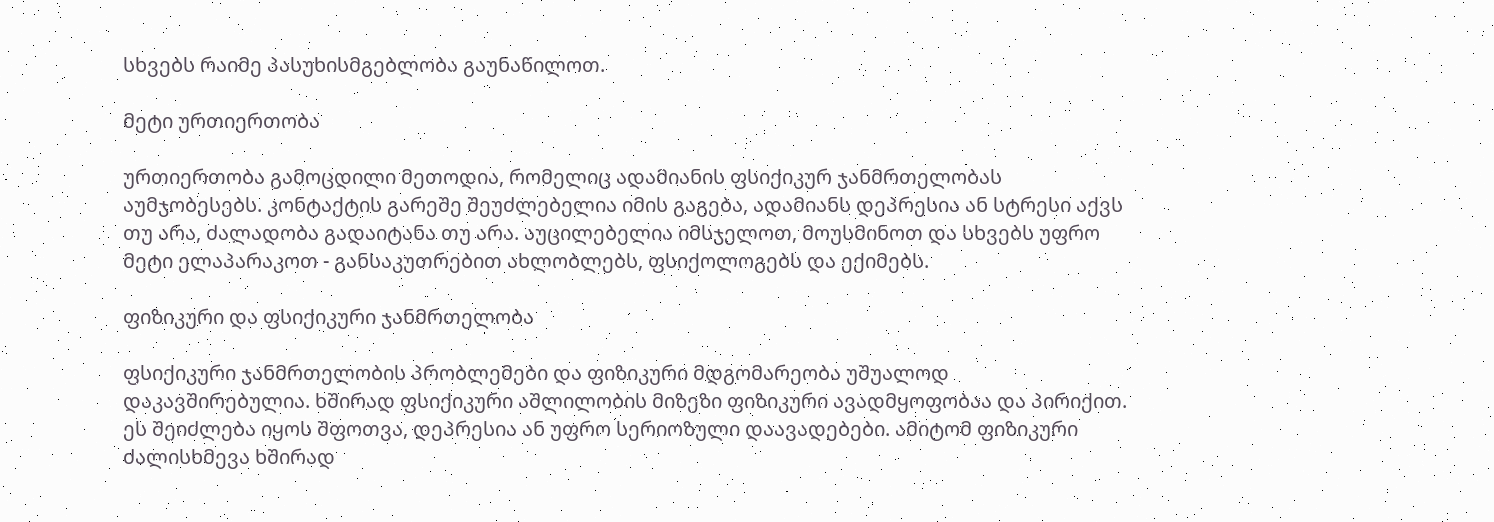სხვებს რაიმე პასუხისმგებლობა გაუნაწილოთ.

მეტი ურთიერთობა

ურთიერთობა გამოცდილი მეთოდია, რომელიც ადამიანის ფსიქიკურ ჯანმრთელობას აუმჯობესებს. კონტაქტის გარეშე შეუძლებელია იმის გაგება, ადამიანს დეპრესია ან სტრესი აქვს თუ არა, ძალადობა გადაიტანა თუ არა. აუცილებელია იმსჯელოთ, მოუსმინოთ და სხვებს უფრო მეტი ელაპარაკოთ - განსაკუთრებით ახლობლებს, ფსიქოლოგებს და ექიმებს.

ფიზიკური და ფსიქიკური ჯანმრთელობა

ფსიქიკური ჯანმრთელობის პრობლემები და ფიზიკური მდგომარეობა უშუალოდ დაკავშირებულია. ხშირად ფსიქიკური აშლილობის მიზეზი ფიზიკური ავადმყოფობაა და პირიქით. ეს შეიძლება იყოს შფოთვა, დეპრესია ან უფრო სერიოზული დაავადებები. ამიტომ ფიზიკური ძალისხმევა ხშირად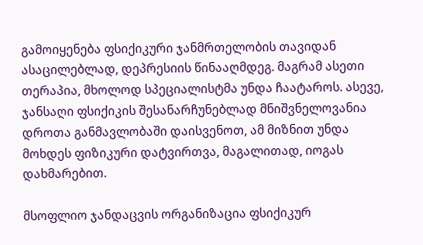გამოიყენება ფსიქიკური ჯანმრთელობის თავიდან ასაცილებლად, დეპრესიის წინააღმდეგ. მაგრამ ასეთი თერაპია, მხოლოდ სპეციალისტმა უნდა ჩაატაროს. ასევე, ჯანსაღი ფსიქიკის შესანარჩუნებლად მნიშვნელოვანია დროთა განმავლობაში დაისვენოთ, ამ მიზნით უნდა მოხდეს ფიზიკური დატვირთვა, მაგალითად, იოგას დახმარებით.

მსოფლიო ჯანდაცვის ორგანიზაცია ფსიქიკურ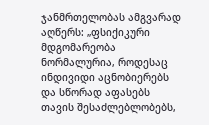ჯანმრთელობას ამგვარად აღწერს: „ფსიქიკური მდგომარეობა ნორმალურია, როდესაც ინდივიდი აცნობიერებს და სწორად აფასებს თავის შესაძლებლობებს,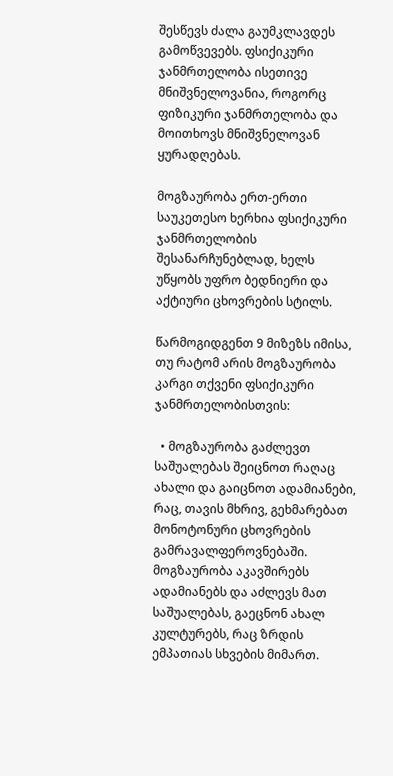შესწევს ძალა გაუმკლავდეს გამოწვევებს. ფსიქიკური ჯანმრთელობა ისეთივე მნიშვნელოვანია, როგორც ფიზიკური ჯანმრთელობა და მოითხოვს მნიშვნელოვან ყურადღებას.

მოგზაურობა ერთ-ერთი საუკეთესო ხერხია ფსიქიკური ჯანმრთელობის შესანარჩუნებლად, ხელს უწყობს უფრო ბედნიერი და აქტიური ცხოვრების სტილს.

წარმოგიდგენთ 9 მიზეზს იმისა, თუ რატომ არის მოგზაურობა კარგი თქვენი ფსიქიკური ჯანმრთელობისთვის:

  • მოგზაურობა გაძლევთ საშუალებას შეიცნოთ რაღაც ახალი და გაიცნოთ ადამიანები, რაც, თავის მხრივ, გეხმარებათ მონოტონური ცხოვრების გამრავალფეროვნებაში. მოგზაურობა აკავშირებს ადამიანებს და აძლევს მათ საშუალებას, გაეცნონ ახალ კულტურებს, რაც ზრდის ემპათიას სხვების მიმართ.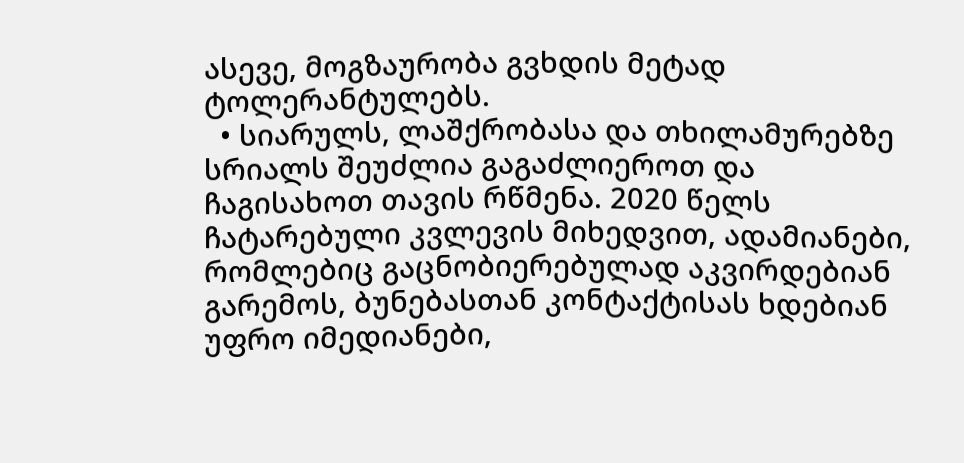ასევე, მოგზაურობა გვხდის მეტად ტოლერანტულებს.
  • სიარულს, ლაშქრობასა და თხილამურებზე სრიალს შეუძლია გაგაძლიეროთ და ჩაგისახოთ თავის რწმენა. 2020 წელს ჩატარებული კვლევის მიხედვით, ადამიანები, რომლებიც გაცნობიერებულად აკვირდებიან გარემოს, ბუნებასთან კონტაქტისას ხდებიან უფრო იმედიანები,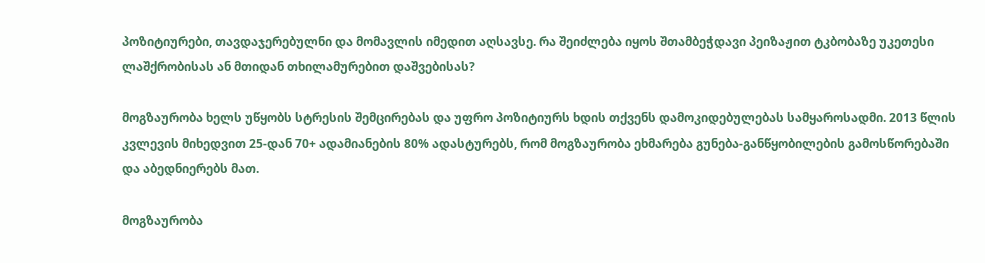პოზიტიურები, თავდაჯერებულნი და მომავლის იმედით აღსავსე. რა შეიძლება იყოს შთამბეჭდავი პეიზაჟით ტკბობაზე უკეთესი ლაშქრობისას ან მთიდან თხილამურებით დაშვებისას?

მოგზაურობა ხელს უწყობს სტრესის შემცირებას და უფრო პოზიტიურს ხდის თქვენს დამოკიდებულებას სამყაროსადმი. 2013 წლის კვლევის მიხედვით 25-დან 70+ ადამიანების 80% ადასტურებს, რომ მოგზაურობა ეხმარება გუნება-განწყობილების გამოსწორებაში და აბედნიერებს მათ.

მოგზაურობა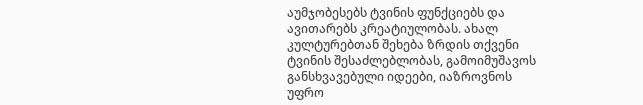აუმჯობესებს ტვინის ფუნქციებს და ავითარებს კრეატიულობას. ახალ კულტურებთან შეხება ზრდის თქვენი ტვინის შესაძლებლობას, გამოიმუშავოს განსხვავებული იდეები, იაზროვნოს უფრო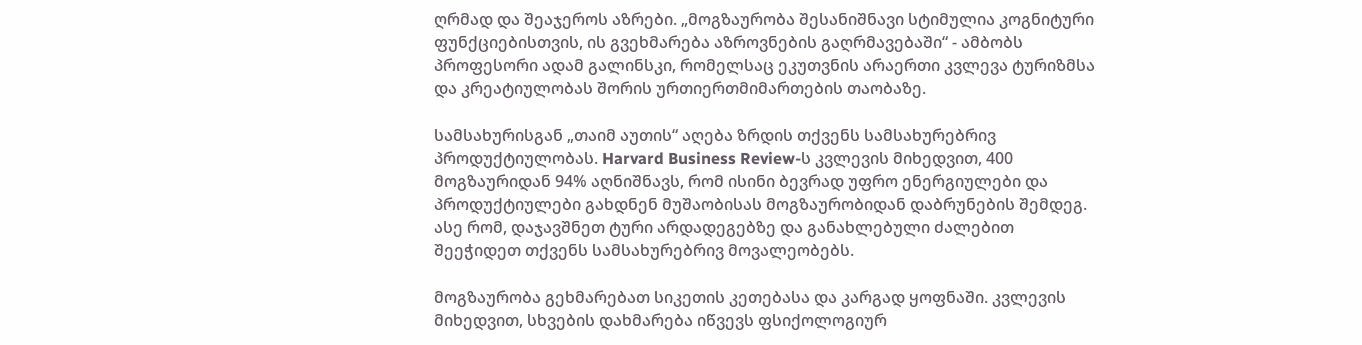ღრმად და შეაჯეროს აზრები. „მოგზაურობა შესანიშნავი სტიმულია კოგნიტური ფუნქციებისთვის, ის გვეხმარება აზროვნების გაღრმავებაში“ - ამბობს პროფესორი ადამ გალინსკი, რომელსაც ეკუთვნის არაერთი კვლევა ტურიზმსა და კრეატიულობას შორის ურთიერთმიმართების თაობაზე.

სამსახურისგან „თაიმ აუთის“ აღება ზრდის თქვენს სამსახურებრივ პროდუქტიულობას. Harvard Business Review-ს კვლევის მიხედვით, 400 მოგზაურიდან 94% აღნიშნავს, რომ ისინი ბევრად უფრო ენერგიულები და პროდუქტიულები გახდნენ მუშაობისას მოგზაურობიდან დაბრუნების შემდეგ. ასე რომ, დაჯავშნეთ ტური არდადეგებზე და განახლებული ძალებით შეეჭიდეთ თქვენს სამსახურებრივ მოვალეობებს.

მოგზაურობა გეხმარებათ სიკეთის კეთებასა და კარგად ყოფნაში. კვლევის მიხედვით, სხვების დახმარება იწვევს ფსიქოლოგიურ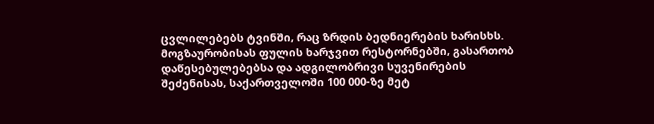ცვლილებებს ტვინში, რაც ზრდის ბედნიერების ხარისხს. მოგზაურობისას ფულის ხარჯვით რესტორნებში, გასართობ დაწესებულებებსა და ადგილობრივი სუვენირების შეძენისას, საქართველოში 100 000-ზე მეტ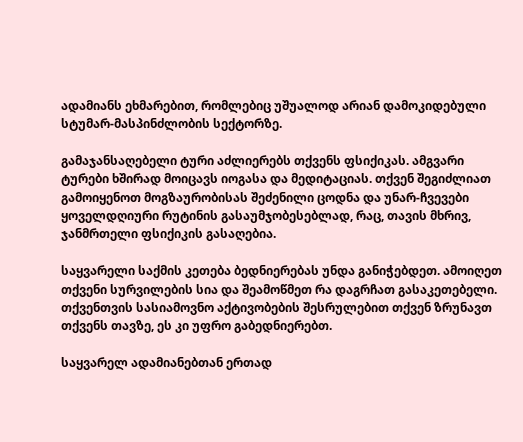ადამიანს ეხმარებით, რომლებიც უშუალოდ არიან დამოკიდებული სტუმარ-მასპინძლობის სექტორზე.

გამაჯანსაღებელი ტური აძლიერებს თქვენს ფსიქიკას. ამგვარი ტურები ხშირად მოიცავს იოგასა და მედიტაციას. თქვენ შეგიძლიათ გამოიყენოთ მოგზაურობისას შეძენილი ცოდნა და უნარ-ჩვევები ყოველდღიური რუტინის გასაუმჯობესებლად, რაც, თავის მხრივ, ჯანმრთელი ფსიქიკის გასაღებია.

საყვარელი საქმის კეთება ბედნიერებას უნდა განიჭებდეთ. ამოიღეთ თქვენი სურვილების სია და შეამოწმეთ რა დაგრჩათ გასაკეთებელი. თქვენთვის სასიამოვნო აქტივობების შესრულებით თქვენ ზრუნავთ თქვენს თავზე, ეს კი უფრო გაბედნიერებთ.

საყვარელ ადამიანებთან ერთად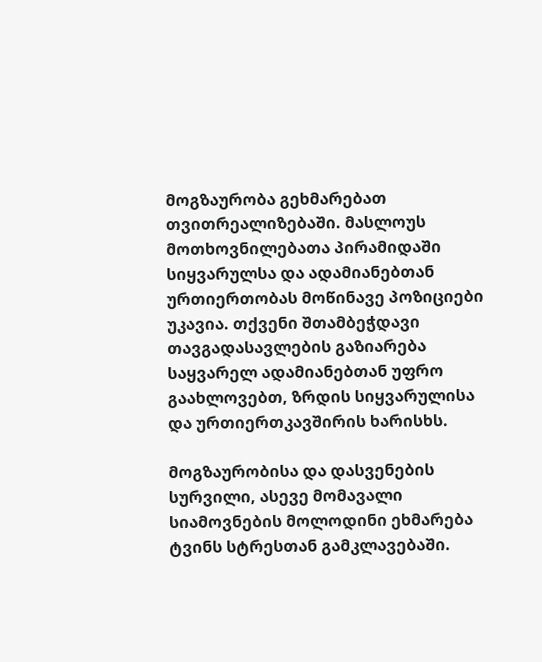მოგზაურობა გეხმარებათ თვითრეალიზებაში. მასლოუს მოთხოვნილებათა პირამიდაში სიყვარულსა და ადამიანებთან ურთიერთობას მოწინავე პოზიციები უკავია. თქვენი შთამბეჭდავი თავგადასავლების გაზიარება საყვარელ ადამიანებთან უფრო გაახლოვებთ, ზრდის სიყვარულისა და ურთიერთკავშირის ხარისხს.

მოგზაურობისა და დასვენების სურვილი, ასევე მომავალი სიამოვნების მოლოდინი ეხმარება ტვინს სტრესთან გამკლავებაში.